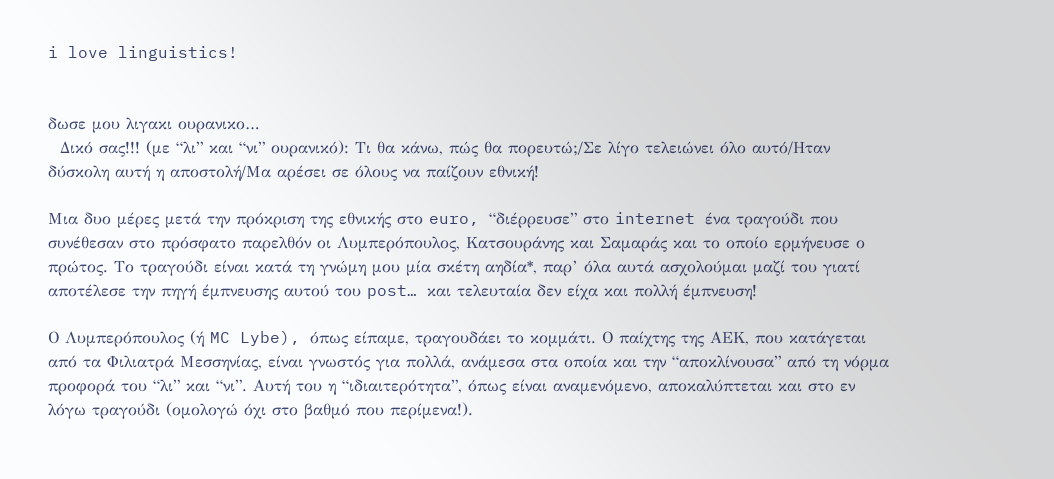i love linguistics!


δωσε μου λιγακι ουρανικο…
  Δικό σας!!! (με “λι” και “νι” ουρανικό): Τι θα κάνω, πώς θα πορευτώ;/Σε λίγο τελειώνει όλο αυτό/Ηταν δύσκολη αυτή η αποστολή/Μα αρέσει σε όλους να παίζουν εθνική!

Μια δυο μέρες μετά την πρόκριση της εθνικής στο euro, “διέρρευσε” στο internet ένα τραγούδι που συνέθεσαν στο πρόσφατο παρελθόν οι Λυμπερόπουλος, Κατσουράνης και Σαμαράς και το οποίο ερμήνευσε ο πρώτος. Το τραγούδι είναι κατά τη γνώμη μου μία σκέτη αηδία*, παρ’ όλα αυτά ασχολούμαι μαζί του γιατί αποτέλεσε την πηγή έμπνευσης αυτού του post… και τελευταία δεν είχα και πολλή έμπνευση!

Ο Λυμπερόπουλος (ή MC Lybe), όπως είπαμε, τραγουδάει το κομμάτι. Ο παίχτης της ΑΕΚ, που κατάγεται από τα Φιλιατρά Μεσσηνίας, είναι γνωστός για πολλά, ανάμεσα στα οποία και την “αποκλίνουσα” από τη νόρμα προφορά του “λι” και “νι”. Αυτή του η “ιδιαιτερότητα”, όπως είναι αναμενόμενο, αποκαλύπτεται και στο εν λόγω τραγούδι (ομολογώ όχι στο βαθμό που περίμενα!).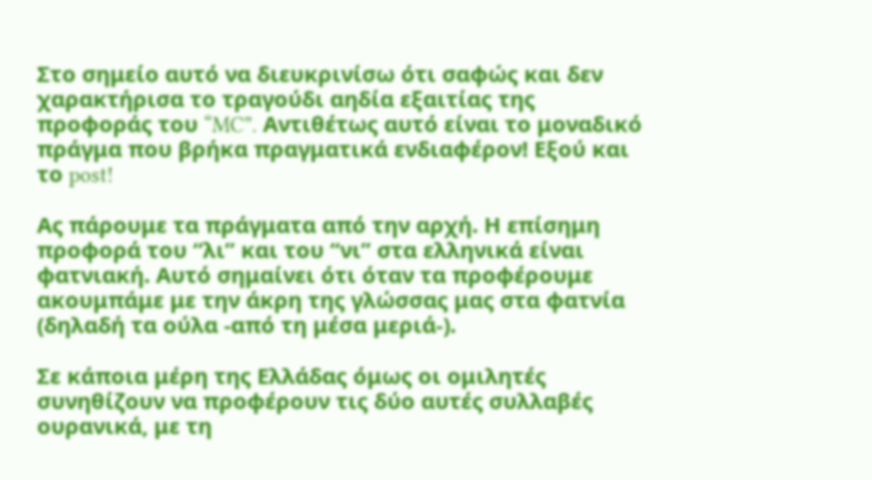Στο σημείο αυτό να διευκρινίσω ότι σαφώς και δεν χαρακτήρισα το τραγούδι αηδία εξαιτίας της προφοράς του “MC”. Αντιθέτως αυτό είναι το μοναδικό πράγμα που βρήκα πραγματικά ενδιαφέρον! Εξού και το post!

Ας πάρουμε τα πράγματα από την αρχή. Η επίσημη προφορά του “λι” και του “νι” στα ελληνικά είναι φατνιακή. Αυτό σημαίνει ότι όταν τα προφέρουμε ακουμπάμε με την άκρη της γλώσσας μας στα φατνία (δηλαδή τα ούλα -από τη μέσα μεριά-).

Σε κάποια μέρη της Ελλάδας όμως οι ομιλητές συνηθίζουν να προφέρουν τις δύο αυτές συλλαβές ουρανικά, με τη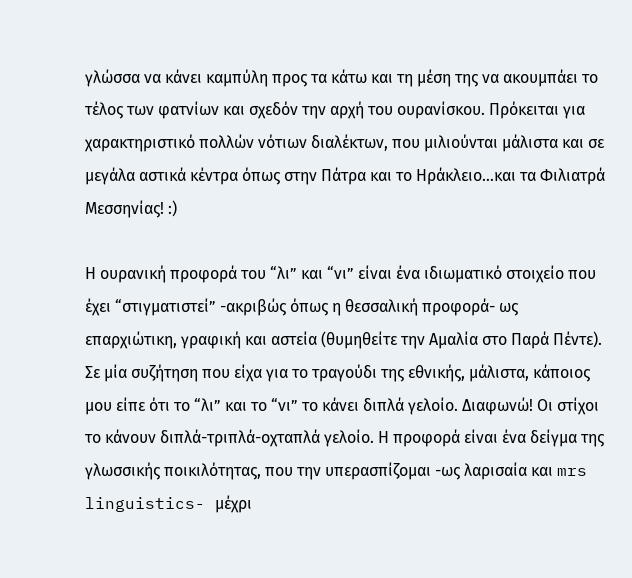γλώσσα να κάνει καμπύλη προς τα κάτω και τη μέση της να ακουμπάει το τέλος των φατνίων και σχεδόν την αρχή του ουρανίσκου. Πρόκειται για χαρακτηριστικό πολλών νότιων διαλέκτων, που μιλιούνται μάλιστα και σε μεγάλα αστικά κέντρα όπως στην Πάτρα και το Ηράκλειο…και τα Φιλιατρά Μεσσηνίας! :)

Η ουρανική προφορά του “λι” και “νι” είναι ένα ιδιωματικό στοιχείο που έχει “στιγματιστεί” -ακριβώς όπως η θεσσαλική προφορά- ως επαρχιώτικη, γραφική και αστεία (θυμηθείτε την Αμαλία στο Παρά Πέντε). Σε μία συζήτηση που είχα για το τραγούδι της εθνικής, μάλιστα, κάποιος μου είπε ότι το “λι” και το “νι” το κάνει διπλά γελοίο. Διαφωνώ! Οι στίχοι το κάνουν διπλά-τριπλά-οχταπλά γελοίο. Η προφορά είναι ένα δείγμα της γλωσσικής ποικιλότητας, που την υπερασπίζομαι -ως λαρισαία και mrs linguistics- μέχρι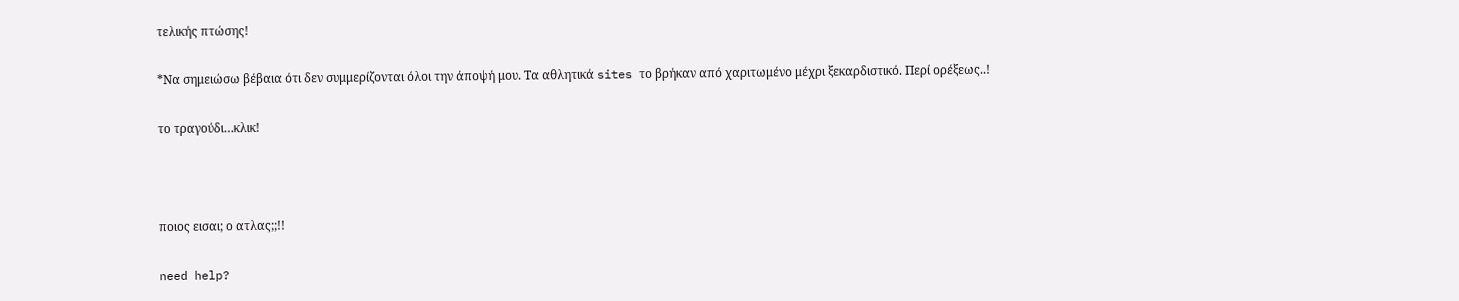τελικής πτώσης!

*Να σημειώσω βέβαια ότι δεν συμμερίζονται όλοι την άποψή μου. Τα αθλητικά sites το βρήκαν από χαριτωμένο μέχρι ξεκαρδιστικό. Περί ορέξεως..!

το τραγούδι…κλικ!



ποιος εισαι; ο ατλας;;!!

need help?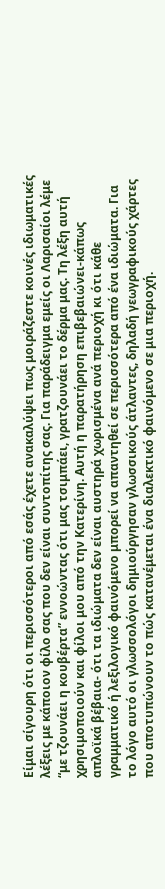Είμαι σίγουρη ότι οι περισσότεροι από εσάς έχετε ανακαλύψει πως μοιράζεστε κοινές ιδιωματικές λέξεις με κάποιον φίλο σας που δεν είναι συντοπίτης σας. Για παράδειγμα εμείς οι Λαρισαίοι λέμε “με τζουνάει η κουβέρτα” εννοώντας ότι μας τσιμπάει, γρατζουνάει το δέρμα μας. Τη λέξη αυτή χρησιμοποιούν και φίλοι μου από την Κατερίνη. Αυτή η παρατήρηση επιβεβαιώνει-κάπως απλοϊκά βέβαια- ότι τα ιδιώματα δεν είναι αυστηρά χωρισμένα ανά περιοχή κι ότι κάθε γραμματικό ή λεξιλογικό φαινόμενο μπορεί να απαντηθεί σε περισσότερα από ένα ιδιώματα. Για το λόγο αυτό οι γλωσσολόγοι δημιούργησαν γλωσσικούς άτλαντες, δηλαδή γεωγραφικούς χάρτες που αποτυπώνουν το πώς κατανέμεται ένα διαλεκτικό φαινόμενο σε μια περιοχή.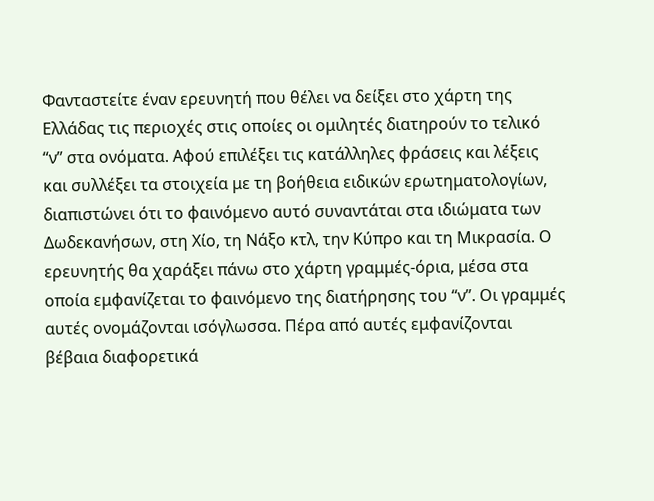Φανταστείτε έναν ερευνητή που θέλει να δείξει στο χάρτη της Ελλάδας τις περιοχές στις οποίες οι ομιλητές διατηρούν το τελικό “ν” στα ονόματα. Αφού επιλέξει τις κατάλληλες φράσεις και λέξεις και συλλέξει τα στοιχεία με τη βοήθεια ειδικών ερωτηματολογίων, διαπιστώνει ότι το φαινόμενο αυτό συναντάται στα ιδιώματα των Δωδεκανήσων, στη Χίο, τη Νάξο κτλ, την Κύπρο και τη Μικρασία. Ο ερευνητής θα χαράξει πάνω στο χάρτη γραμμές-όρια, μέσα στα οποία εμφανίζεται το φαινόμενο της διατήρησης του “ν”. Οι γραμμές αυτές ονομάζονται ισόγλωσσα. Πέρα από αυτές εμφανίζονται βέβαια διαφορετικά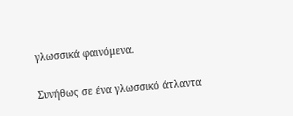γλωσσικά φαινόμενα.

Συνήθως σε ένα γλωσσικό άτλαντα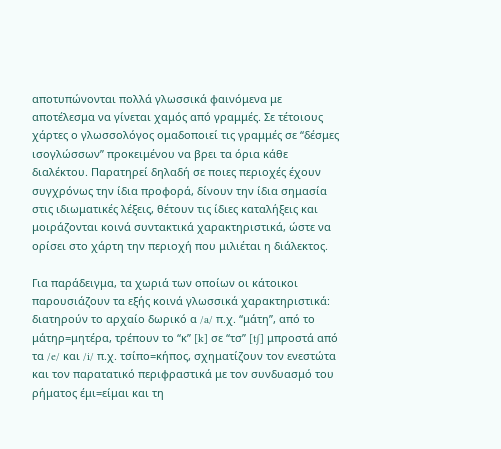αποτυπώνονται πολλά γλωσσικά φαινόμενα με αποτέλεσμα να γίνεται χαμός από γραμμές. Σε τέτοιους χάρτες ο γλωσσολόγος ομαδοποιεί τις γραμμές σε “δέσμες ισογλώσσων” προκειμένου να βρει τα όρια κάθε διαλέκτου. Παρατηρεί δηλαδή σε ποιες περιοχές έχουν συγχρόνως την ίδια προφορά, δίνουν την ίδια σημασία στις ιδιωματικές λέξεις, θέτουν τις ίδιες καταλήξεις και μοιράζονται κοινά συντακτικά χαρακτηριστικά, ώστε να ορίσει στο χάρτη την περιοχή που μιλιέται η διάλεκτος.

Για παράδειγμα, τα χωριά των οποίων οι κάτοικοι παρουσιάζουν τα εξής κοινά γλωσσικά χαρακτηριστικά: διατηρούν το αρχαίο δωρικό α /a/ π.χ. “μάτη”, από το μάτηρ=μητέρα, τρέπουν το “κ” [k] σε “τσ” [t∫] μπροστά από τα /e/ και /i/ π.χ. τσίπο=κήπος, σχηματίζουν τον ενεστώτα και τον παρατατικό περιφραστικά με τον συνδυασμό του ρήματος έμι=είμαι και τη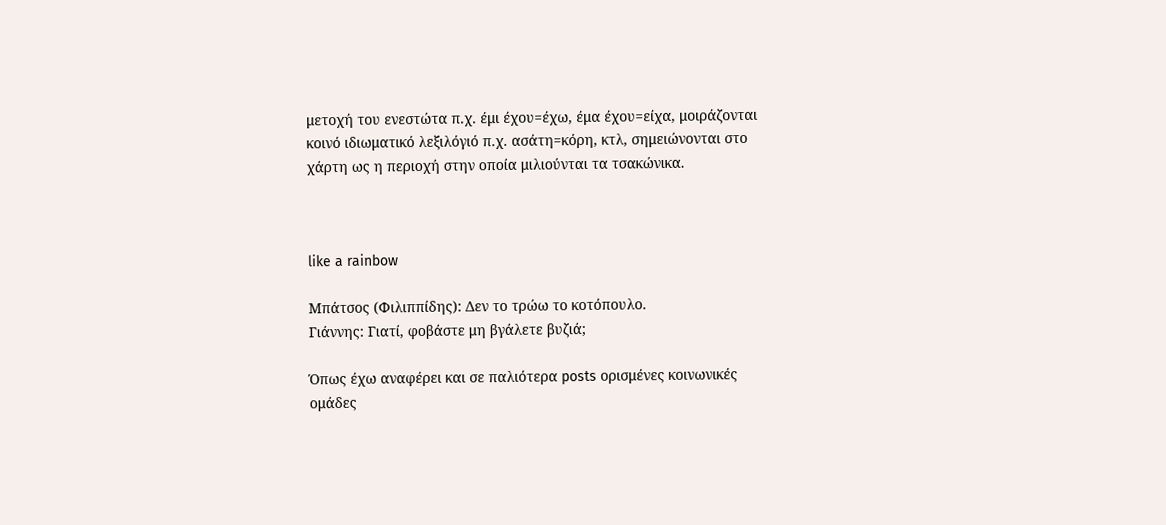μετοχή του ενεστώτα π.χ. έμι έχου=έχω, έμα έχου=είχα, μοιράζονται κοινό ιδιωματικό λεξιλόγιό π.χ. ασάτη=κόρη, κτλ, σημειώνονται στο χάρτη ως η περιοχή στην οποία μιλιούνται τα τσακώνικα.



like a rainbow

Μπάτσος (Φιλιππίδης): Δεν το τρώω το κοτόπουλο.
Γιάννης: Γιατί, φοβάστε μη βγάλετε βυζιά;

Όπως έχω αναφέρει και σε παλιότερα posts ορισμένες κοινωνικές ομάδες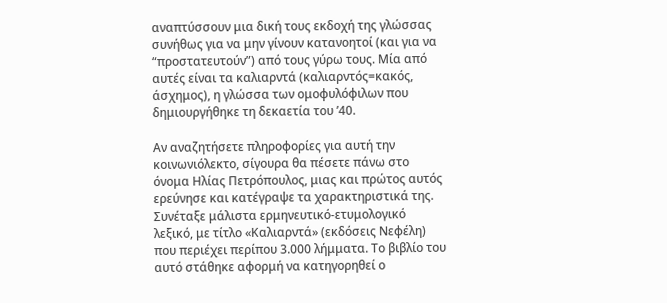αναπτύσσουν μια δική τους εκδοχή της γλώσσας συνήθως για να μην γίνουν κατανοητοί (και για να “προστατευτούν”) από τους γύρω τους. Μία από αυτές είναι τα καλιαρντά (καλιαρντός=κακός, άσχημος), η γλώσσα των ομοφυλόφιλων που δημιουργήθηκε τη δεκαετία του ’40.

Αν αναζητήσετε πληροφορίες για αυτή την κοινωνιόλεκτο, σίγουρα θα πέσετε πάνω στο όνομα Ηλίας Πετρόπουλος, μιας και πρώτος αυτός ερεύνησε και κατέγραψε τα χαρακτηριστικά της. Συνέταξε μάλιστα ερμηνευτικό-ετυμολογικό λεξικό, με τίτλο «Καλιαρντά» (εκδόσεις Νεφέλη) που περιέχει περίπου 3.000 λήμματα. Το βιβλίο του αυτό στάθηκε αφορμή να κατηγορηθεί ο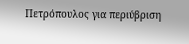Πετρόπουλος για περιύβριση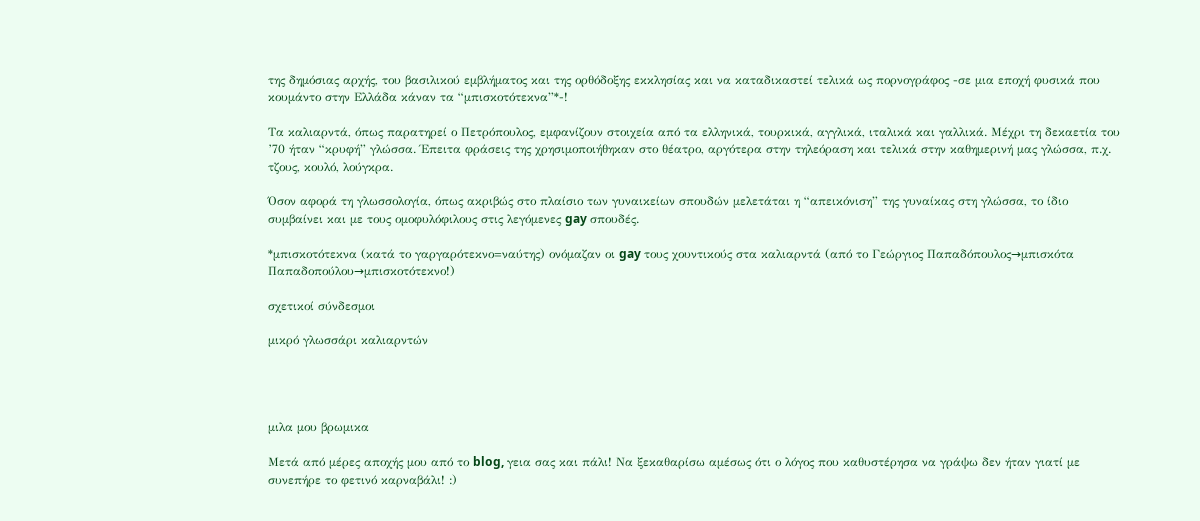της δημόσιας αρχής, του βασιλικού εμβλήματος και της ορθόδοξης εκκλησίας και να καταδικαστεί τελικά ως πορνογράφος -σε μια εποχή φυσικά που κουμάντο στην Ελλάδα κάναν τα “μπισκοτότεκνα”*-!

Τα καλιαρντά, όπως παρατηρεί ο Πετρόπουλος, εμφανίζουν στοιχεία από τα ελληνικά, τουρκικά, αγγλικά, ιταλικά και γαλλικά. Μέχρι τη δεκαετία του ’70 ήταν “κρυφή” γλώσσα. Έπειτα φράσεις της χρησιμοποιήθηκαν στο θέατρο, αργότερα στην τηλεόραση και τελικά στην καθημερινή μας γλώσσα, π.χ. τζους, κουλό, λούγκρα.

Όσον αφορά τη γλωσσολογία, όπως ακριβώς στο πλαίσιο των γυναικείων σπουδών μελετάται η “απεικόνιση” της γυναίκας στη γλώσσα, το ίδιο συμβαίνει και με τους ομοφυλόφιλους στις λεγόμενες gay σπουδές.

*μπισκοτότεκνα (κατά το γαργαρότεκνο=ναύτης) ονόμαζαν οι gay τους χουντικούς στα καλιαρντά (από το Γεώργιος Παπαδόπουλος→μπισκότα Παπαδοπούλου→μπισκοτότεκνο!)

σχετικοί σύνδεσμοι

μικρό γλωσσάρι καλιαρντών




μιλα μου βρωμικα

Μετά από μέρες αποχής μου από το blog, γεια σας και πάλι! Να ξεκαθαρίσω αμέσως ότι ο λόγος που καθυστέρησα να γράψω δεν ήταν γιατί με συνεπήρε το φετινό καρναβάλι! :)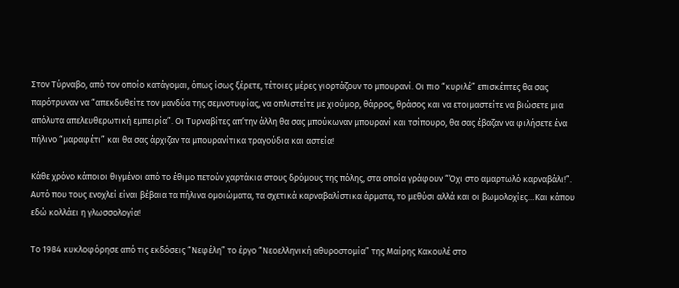Στον Τύρναβο, από τον οποίο κατάγομαι, όπως ίσως ξέρετε, τέτοιες μέρες γιορτάζουν το μπουρανί. Οι πιο “κυριλέ” επισκέπτες θα σας παρότρυναν να “απεκδυθείτε τον μανδύα της σεμνοτυφίας, να οπλιστείτε με χιούμορ, θάρρος, θράσος και να ετοιμαστείτε να βιώσετε μια απόλυτα απελευθερωτική εμπειρία”. Οι Τυρναβίτες απ’την άλλη θα σας μπούκωναν μπουρανί και τσίπουρο, θα σας έβαζαν να φιλήσετε ένα πήλινο “μαραφέτι” και θα σας άρχιζαν τα μπουρανίτικα τραγούδια και αστεία!

Κάθε χρόνο κάποιοι θιγμένοι από το έθιμο πετούν χαρτάκια στους δρόμους της πόλης, στα οποία γράφουν “Όχι στο αμαρτωλό καρναβάλι!”. Αυτό που τους ενοχλεί είναι βέβαια τα πήλινα ομοιώματα, τα σχετικά καρναβαλίστικα άρματα, το μεθύσι αλλά και οι βωμολοχίες…Και κάπου εδώ κολλάει η γλωσσολογία!

Το 1984 κυκλοφόρησε από τις εκδόσεις “Νεφέλη” το έργο “Νεοελληνική αθυροστομία” της Μαίρης Κακουλέ στο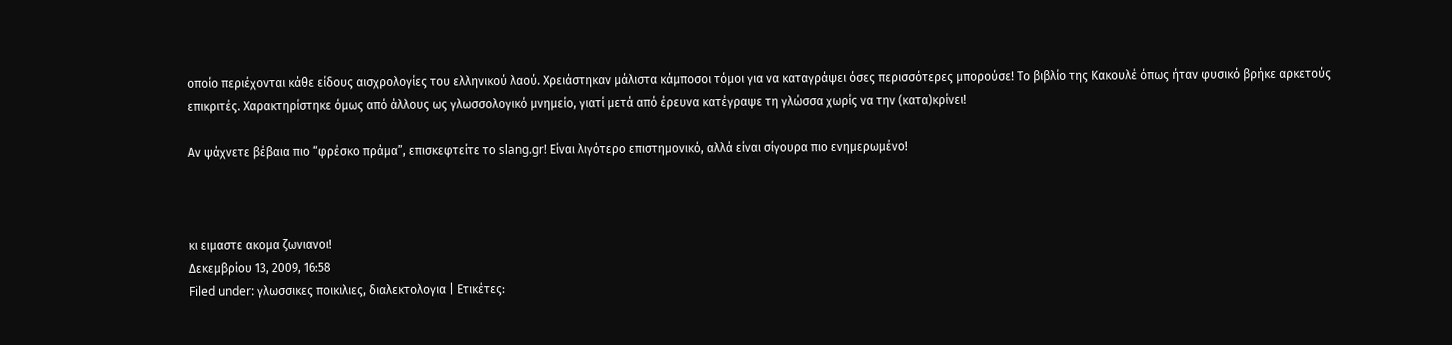οποίο περιέχονται κάθε είδους αισχρολογίες του ελληνικού λαού. Χρειάστηκαν μάλιστα κάμποσοι τόμοι για να καταγράψει όσες περισσότερες μπορούσε! Το βιβλίο της Κακουλέ όπως ήταν φυσικό βρήκε αρκετούς επικριτές. Χαρακτηρίστηκε όμως από άλλους ως γλωσσολογικό μνημείο, γιατί μετά από έρευνα κατέγραψε τη γλώσσα χωρίς να την (κατα)κρίνει!

Αν ψάχνετε βέβαια πιο “φρέσκο πράμα”, επισκεφτείτε το slang.gr! Είναι λιγότερο επιστημονικό, αλλά είναι σίγουρα πιο ενημερωμένο!



κι ειμαστε ακομα ζωνιανοι!
Δεκεμβρίου 13, 2009, 16:58
Filed under: γλωσσικες ποικιλιες, διαλεκτολογια | Ετικέτες: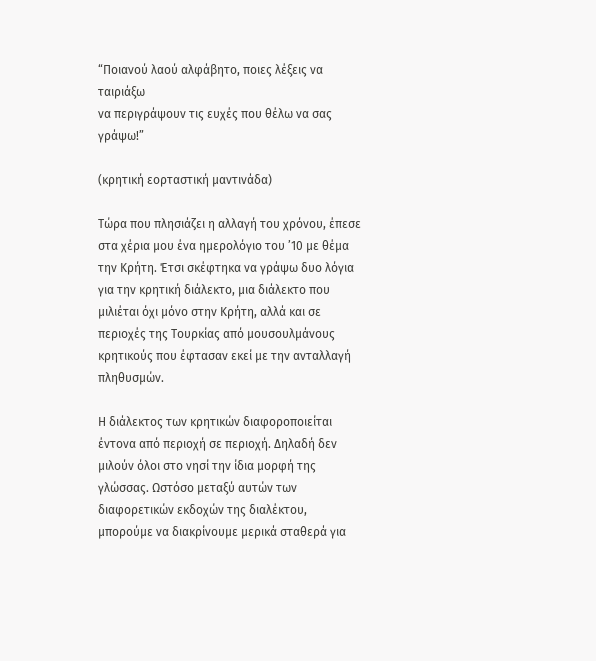“Ποιανού λαού αλφάβητο, ποιες λέξεις να ταιριάξω
να περιγράψουν τις ευχές που θέλω να σας γράψω!”

(κρητική εορταστική μαντινάδα)

Τώρα που πλησιάζει η αλλαγή του χρόνου, έπεσε στα χέρια μου ένα ημερολόγιο του ’10 με θέμα την Κρήτη. Έτσι σκέφτηκα να γράψω δυο λόγια για την κρητική διάλεκτο, μια διάλεκτο που μιλιέται όχι μόνο στην Κρήτη, αλλά και σε περιοχές της Τουρκίας από μουσουλμάνους κρητικούς που έφτασαν εκεί με την ανταλλαγή πληθυσμών.

Η διάλεκτος των κρητικών διαφοροποιείται έντονα από περιοχή σε περιοχή. Δηλαδή δεν μιλούν όλοι στο νησί την ίδια μορφή της γλώσσας. Ωστόσο μεταξύ αυτών των διαφορετικών εκδοχών της διαλέκτου, μπορούμε να διακρίνουμε μερικά σταθερά για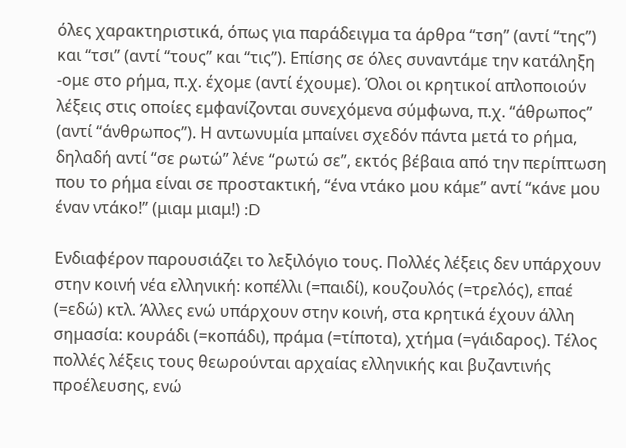όλες χαρακτηριστικά, όπως για παράδειγμα τα άρθρα “τση” (αντί “της”) και “τσι” (αντί “τους” και “τις”). Επίσης σε όλες συναντάμε την κατάληξη -ομε στο ρήμα, π.χ. έχομε (αντί έχουμε). Όλοι οι κρητικοί απλοποιούν λέξεις στις οποίες εμφανίζονται συνεχόμενα σύμφωνα, π.χ. “άθρωπος” (αντί “άνθρωπος”). Η αντωνυμία μπαίνει σχεδόν πάντα μετά το ρήμα, δηλαδή αντί “σε ρωτώ” λένε “ρωτώ σε”, εκτός βέβαια από την περίπτωση που το ρήμα είναι σε προστακτική, “ένα ντάκο μου κάμε” αντί “κάνε μου έναν ντάκο!” (μιαμ μιαμ!) :D

Ενδιαφέρον παρουσιάζει το λεξιλόγιο τους. Πολλές λέξεις δεν υπάρχουν στην κοινή νέα ελληνική: κοπέλλι (=παιδί), κουζουλός (=τρελός), επαέ (=εδώ) κτλ. Άλλες ενώ υπάρχουν στην κοινή, στα κρητικά έχουν άλλη σημασία: κουράδι (=κοπάδι), πράμα (=τίποτα), χτήμα (=γάιδαρος). Τέλος πολλές λέξεις τους θεωρούνται αρχαίας ελληνικής και βυζαντινής προέλευσης, ενώ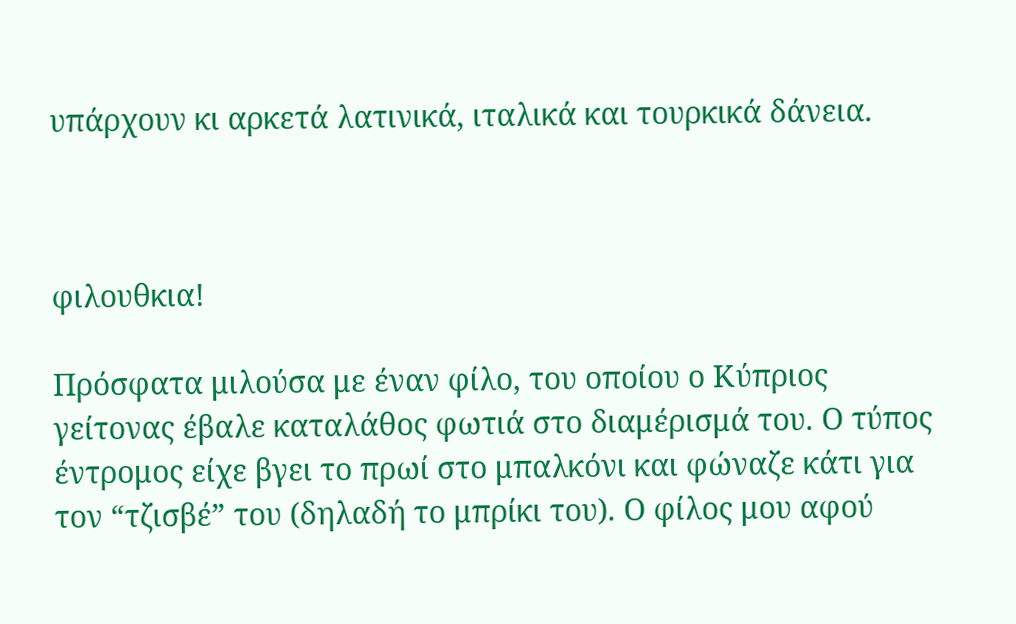υπάρχουν κι αρκετά λατινικά, ιταλικά και τουρκικά δάνεια.



φιλουθκια!

Πρόσφατα μιλούσα με έναν φίλο, του οποίου ο Κύπριος γείτονας έβαλε καταλάθος φωτιά στο διαμέρισμά του. Ο τύπος έντρομος είχε βγει το πρωί στο μπαλκόνι και φώναζε κάτι για τον “τζισβέ” του (δηλαδή το μπρίκι του). Ο φίλος μου αφού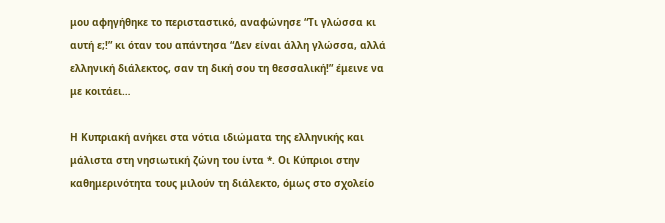μου αφηγήθηκε το περισταστικό, αναφώνησε “Τι γλώσσα κι αυτή ε;!” κι όταν του απάντησα “Δεν είναι άλλη γλώσσα, αλλά ελληνική διάλεκτος, σαν τη δική σου τη θεσσαλική!” έμεινε να με κοιτάει…

Η Κυπριακή ανήκει στα νότια ιδιώματα της ελληνικής και μάλιστα στη νησιωτική ζώνη του ίντα *. Οι Κύπριοι στην καθημερινότητα τους μιλούν τη διάλεκτο, όμως στο σχολείο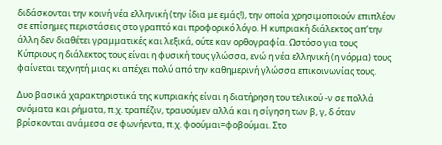διδάσκονται την κοινή νέα ελληνική (την ίδια με εμάς!), την οποία χρησιμοποιούν επιπλέον σε επίσημες περιστάσεις στο γραπτό και προφορικό λόγο. Η κυπριακή διάλεκτος απ’την άλλη δεν διαθέτει γραμματικές και λεξικά, ούτε καν ορθογραφία. Ωστόσο για τους Κύπριους η διάλεκτος τους είναι η φυσική τους γλώσσα, ενώ η νέα ελληνική (η νόρμα) τους φαίνεται τεχνητή μιας κι απέχει πολύ από την καθημερινή γλώσσα επικοινωνίας τους.

Δυο βασικά χαρακτηριστικά της κυπριακής είναι η διατήρηση του τελικού -ν σε πολλά ονόματα και ρήματα, π.χ. τραπέζιν, τραυούμεν αλλά και η σίγηση των β, γ, δ όταν βρίσκονται ανάμεσα σε φωνήεντα, π.χ. φοούμαι=φοβούμαι. Στο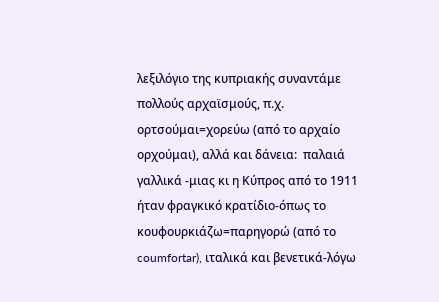λεξιλόγιο της κυπριακής συναντάμε πολλούς αρχαϊσμούς, π.χ. ορτσούμαι=χορεύω (από το αρχαίο ορχούμαι), αλλά και δάνεια:  παλαιά γαλλικά -μιας κι η Κύπρος από το 1911 ήταν φραγκικό κρατίδιο-όπως το κουφουρκιάζω=παρηγορώ (από το coumfortar), ιταλικά και βενετικά-λόγω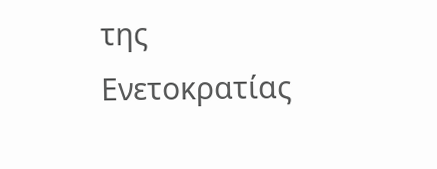της Ενετοκρατίας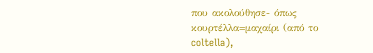που ακολούθησε- όπως κουρτέλλα=μαχαίρι (από το coltella),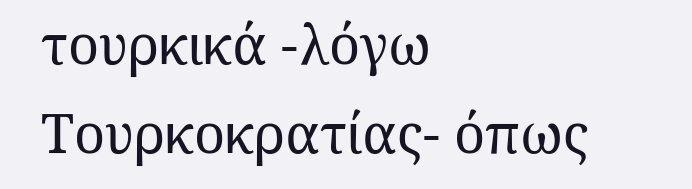τουρκικά -λόγω Τουρκοκρατίας- όπως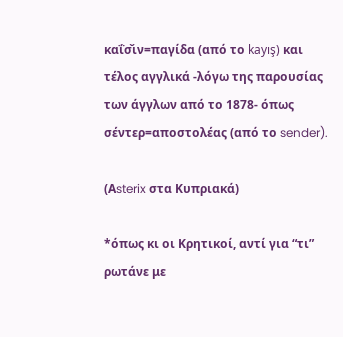καΐσ̌ιν=παγίδα (από το kayış) και τέλος αγγλικά -λόγω της παρουσίας των άγγλων από το 1878- όπως σέντερ=αποστολέας (από το sender).

(Αsterix στα Κυπριακά)

*όπως κι οι Κρητικοί, αντί για “τι” ρωτάνε με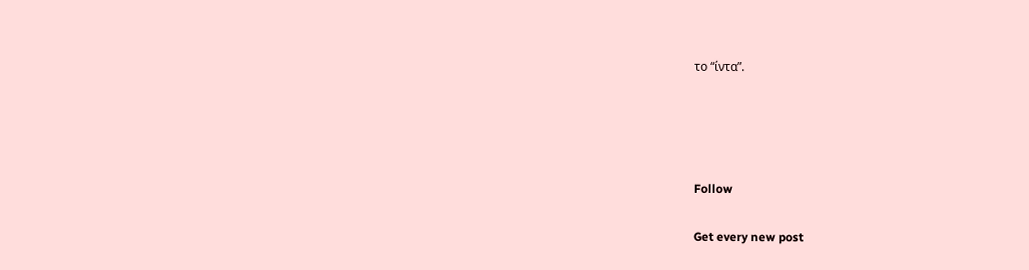το “ίντα”.




Follow

Get every new post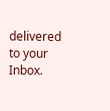delivered to your Inbox.